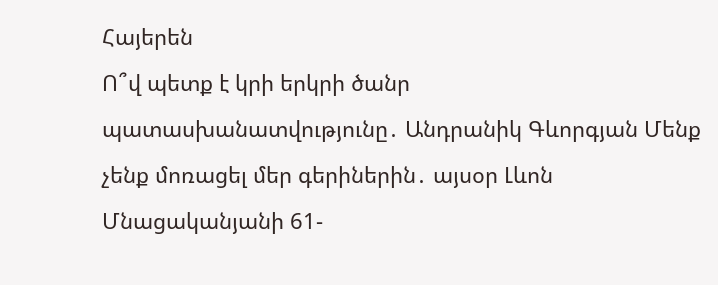Հայերեն
Ո՞վ պետք է կրի երկրի ծանր պատասխանատվությունը․ Անդրանիկ Գևորգյան Մենք չենք մոռացել մեր գերիներին․ այսօր Լևոն Մնացականյանի 61-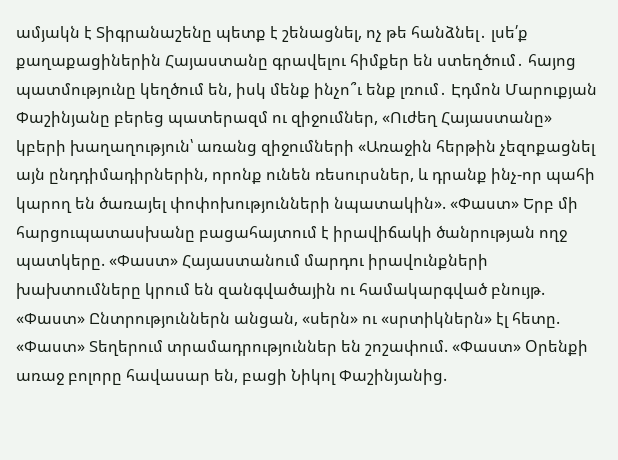ամյակն է Տիգրանաշենը պետք է շենացնել, ոչ թե հանձնել․ լսե՛ք քաղաքացիներին Հայաստանը գրավելու հիմքեր են ստեղծում․ հայոց պատմությունը կեղծում են, իսկ մենք ինչո՞ւ ենք լռում․ Էդմոն Մարուքյան Փաշինյանը բերեց պատերազմ ու զիջումներ, «Ուժեղ Հայաստանը» կբերի խաղաղություն՝ առանց զիջումների «Առաջին հերթին չեզոքացնել այն ընդդիմադիրներին, որոնք ունեն ռեսուրսներ, և դրանք ինչ-որ պահի կարող են ծառայել փոփոխությունների նպատակին». «Փաստ» Երբ մի հարցուպատասխանը բացահայտում է իրավիճակի ծանրության ողջ պատկերը. «Փաստ» Հայաստանում մարդու իրավունքների խախտումները կրում են զանգվածային ու համակարգված բնույթ. «Փաստ» Ընտրություններն անցան, «սերն» ու «սրտիկներն» էլ հետը. «Փաստ» Տեղերում տրամադրություններ են շոշափում. «Փաստ» Oրենքի առաջ բոլորը հավասար են, բացի Նիկոլ Փաշինյանից.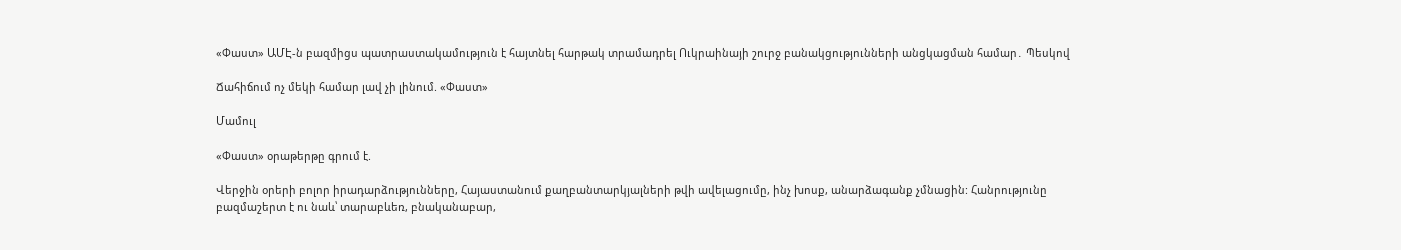«Փաստ» ԱՄԷ-ն բազմիցս պատրաստակամություն է հայտնել հարթակ տրամադրել Ուկրաինայի շուրջ բանակցությունների անցկացման համար․ Պեսկով

Ճահիճում ոչ մեկի համար լավ չի լինում. «Փաստ»

Մամուլ

«Փաստ» օրաթերթը գրում է.

Վերջին օրերի բոլոր իրադարձությունները, Հայաստանում քաղբանտարկյալների թվի ավելացումը, ինչ խոսք, անարձագանք չմնացին: Հանրությունը բազմաշերտ է ու նաև՝ տարաբևեռ, բնականաբար,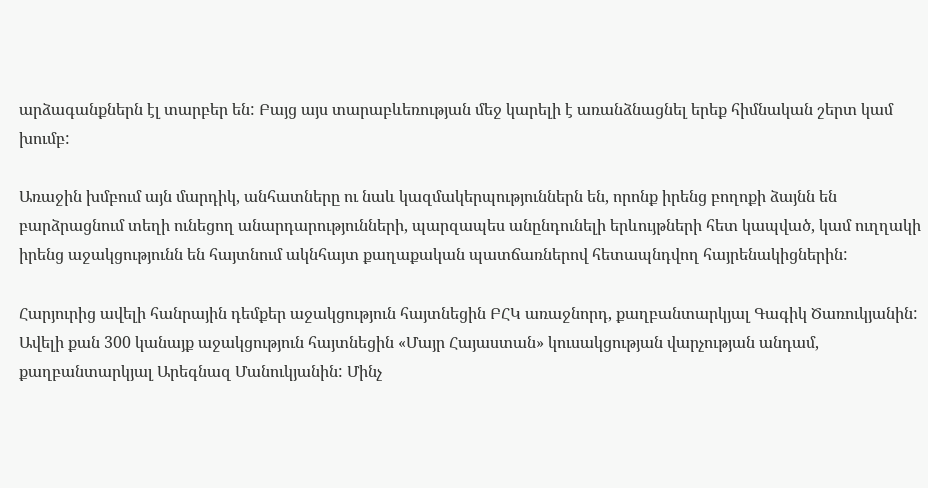արձագանքներն էլ տարբեր են: Բայց այս տարաբևեռության մեջ կարելի է առանձնացնել երեք հիմնական շերտ կամ խումբ:

Առաջին խմբում այն մարդիկ, անհատները ու նաև կազմակերպություններն են, որոնք իրենց բողոքի ձայնն են բարձրացնում տեղի ունեցող անարդարությունների, պարզապես անընդունելի երևույթների հետ կապված, կամ ուղղակի իրենց աջակցությունն են հայտնում ակնհայտ քաղաքական պատճառներով հետապնդվող հայրենակիցներին:

Հարյուրից ավելի հանրային դեմքեր աջակցություն հայտնեցին ԲՀԿ առաջնորդ, քաղբանտարկյալ Գագիկ Ծառուկյանին: Ավելի քան 300 կանայք աջակցություն հայտնեցին «Մայր Հայաստան» կուսակցության վարչության անդամ, քաղբանտարկյալ Արեգնազ Մանուկյանին: Մինչ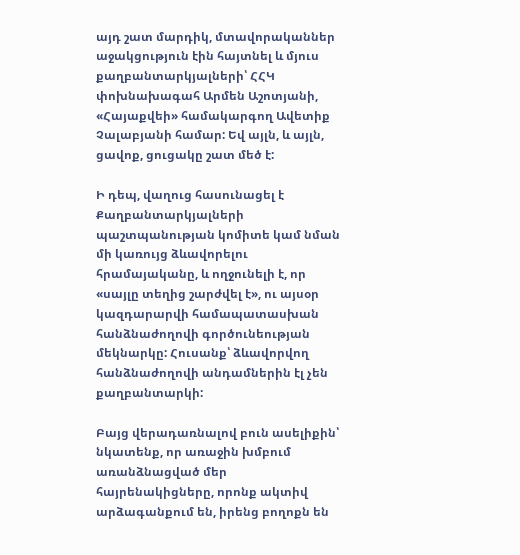այդ շատ մարդիկ, մտավորականներ աջակցություն էին հայտնել և մյուս քաղբանտարկյալների՝ ՀՀԿ փոխնախագահ Արմեն Աշոտյանի, «Հայաքվեի» համակարգող Ավետիք Չալաբյանի համար: Եվ այլն, և այլն, ցավոք, ցուցակը շատ մեծ է:

Ի դեպ, վաղուց հասունացել է Քաղբանտարկյալների պաշտպանության կոմիտե կամ նման մի կառույց ձևավորելու հրամայականը, և ողջունելի է, որ «սայլը տեղից շարժվել է», ու այսօր կազդարարվի համապատասխան հանձնաժողովի գործունեության մեկնարկը: Հուսանք՝ ձևավորվող հանձնաժողովի անդամներին էլ չեն քաղբանտարկի:

Բայց վերադառնալով բուն ասելիքին՝ նկատենք, որ առաջին խմբում առանձնացված մեր հայրենակիցները, որոնք ակտիվ արձագանքում են, իրենց բողոքն են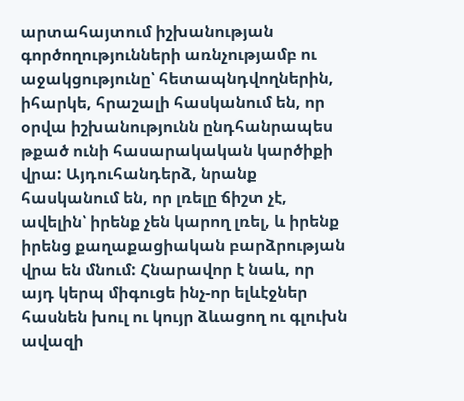արտահայտում իշխանության գործողությունների առնչությամբ ու աջակցությունը՝ հետապնդվողներին, իհարկե, հրաշալի հասկանում են, որ օրվա իշխանությունն ընդհանրապես թքած ունի հասարակական կարծիքի վրա: Այդուհանդերձ, նրանք հասկանում են, որ լռելը ճիշտ չէ, ավելին՝ իրենք չեն կարող լռել, և իրենք իրենց քաղաքացիական բարձրության վրա են մնում: Հնարավոր է նաև, որ այդ կերպ միգուցե ինչ-որ ելևէջներ հասնեն խուլ ու կույր ձևացող ու գլուխն ավազի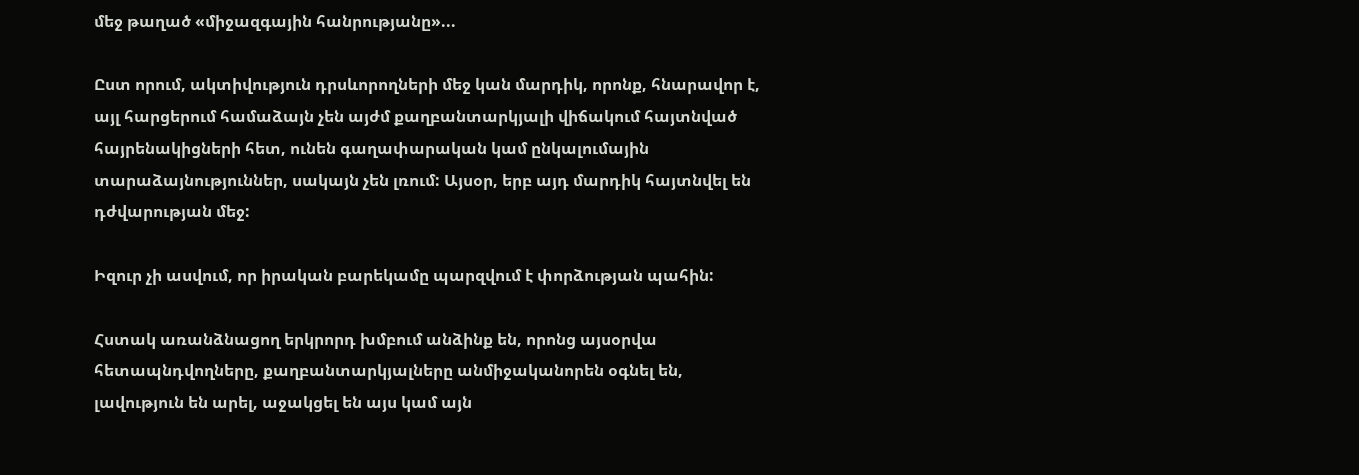մեջ թաղած «միջազգային հանրությանը»...

Ըստ որում, ակտիվություն դրսևորողների մեջ կան մարդիկ, որոնք, հնարավոր է, այլ հարցերում համաձայն չեն այժմ քաղբանտարկյալի վիճակում հայտնված հայրենակիցների հետ, ունեն գաղափարական կամ ընկալումային տարաձայնություններ, սակայն չեն լռում: Այսօր, երբ այդ մարդիկ հայտնվել են դժվարության մեջ:

Իզուր չի ասվում, որ իրական բարեկամը պարզվում է փորձության պահին:

Հստակ առանձնացող երկրորդ խմբում անձինք են, որոնց այսօրվա հետապնդվողները, քաղբանտարկյալները անմիջականորեն օգնել են, լավություն են արել, աջակցել են այս կամ այն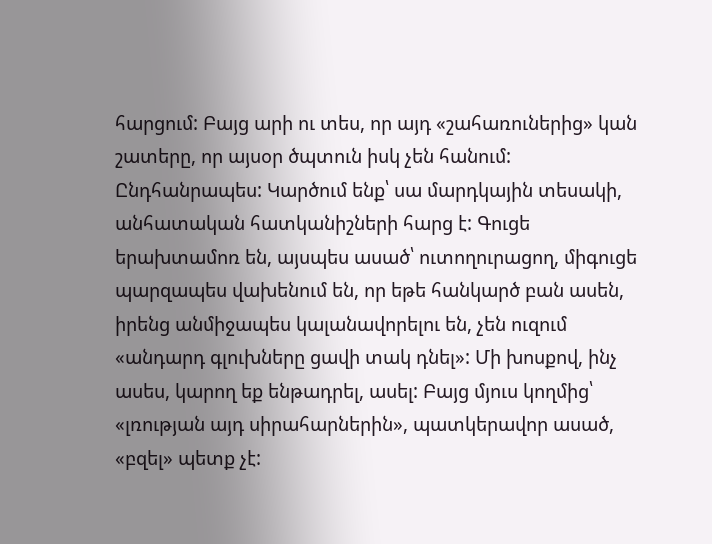հարցում: Բայց արի ու տես, որ այդ «շահառուներից» կան շատերը, որ այսօր ծպտուն իսկ չեն հանում: Ընդհանրապես: Կարծում ենք՝ սա մարդկային տեսակի, անհատական հատկանիշների հարց է: Գուցե երախտամոռ են, այսպես ասած՝ ուտողուրացող, միգուցե պարզապես վախենում են, որ եթե հանկարծ բան ասեն, իրենց անմիջապես կալանավորելու են, չեն ուզում «անդարդ գլուխները ցավի տակ դնել»: Մի խոսքով, ինչ ասես, կարող եք ենթադրել, ասել: Բայց մյուս կողմից՝ «լռության այդ սիրահարներին», պատկերավոր ասած, «բզել» պետք չէ: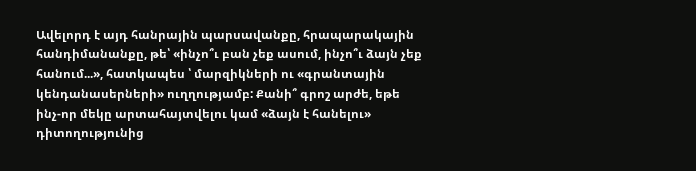Ավելորդ է այդ հանրային պարսավանքը, հրապարակային հանդիմանանքը, թե՝ «ինչո՞ւ բան չեք ասում, ինչո՞ւ ձայն չեք հանում...», հատկապես ՝ մարզիկների ու «գրանտային կենդանասերների» ուղղությամբ: Քանի՞ գրոշ արժե, եթե ինչ-որ մեկը արտահայտվելու կամ «ձայն է հանելու» դիտողությունից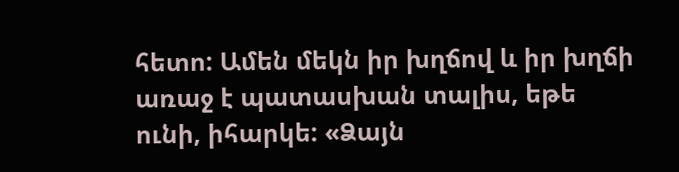հետո: Ամեն մեկն իր խղճով և իր խղճի առաջ է պատասխան տալիս, եթե ունի, իհարկե: «Ձայն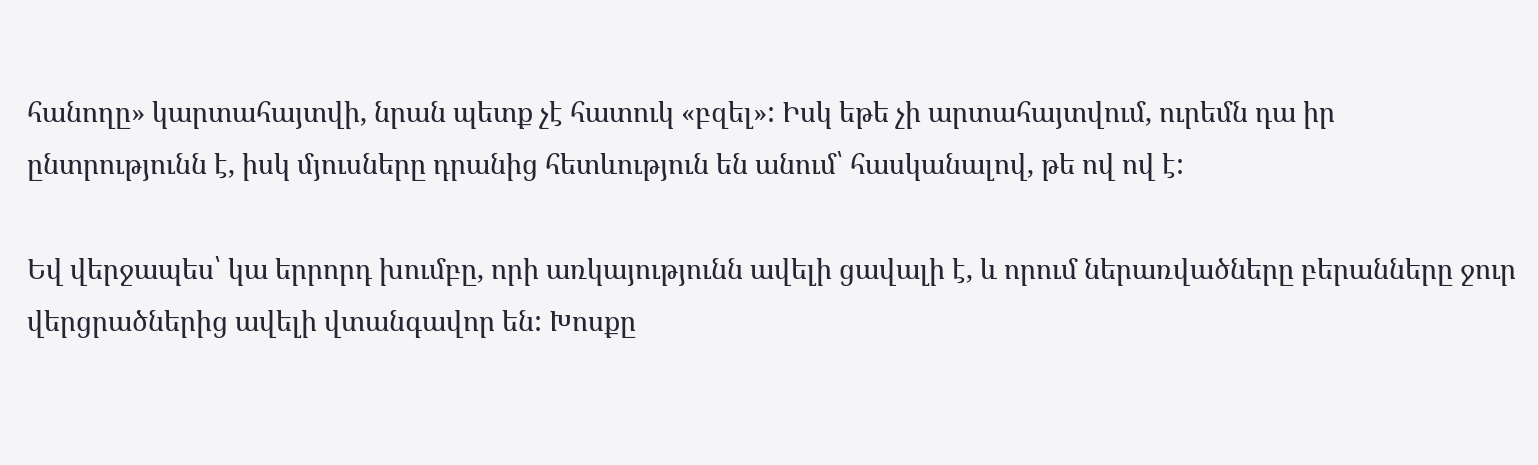հանողը» կարտահայտվի, նրան պետք չէ հատուկ «բզել»: Իսկ եթե չի արտահայտվում, ուրեմն դա իր ընտրությունն է, իսկ մյուսները դրանից հետևություն են անում՝ հասկանալով, թե ով ով է:

Եվ վերջապես՝ կա երրորդ խումբը, որի առկայությունն ավելի ցավալի է, և որում ներառվածները բերանները ջուր վերցրածներից ավելի վտանգավոր են: Խոսքը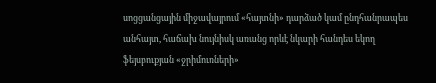սոցցանցային միջավայրում «հայտնի» դարձած կամ ընդհանրապես անհայտ, հաճախ նույնիսկ առանց որևէ նկարի հանդես եկող ֆեյսբուքյան «ջրիմուռների»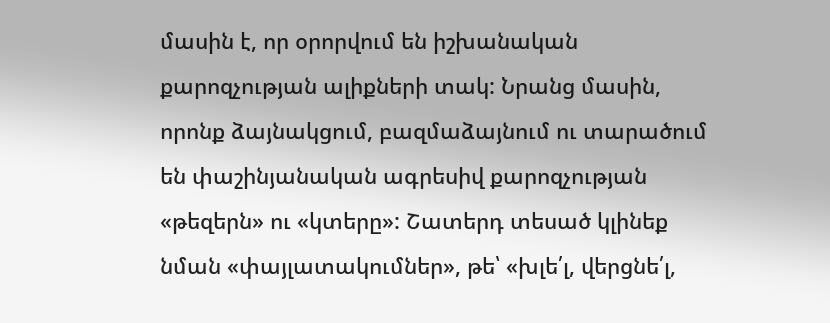մասին է, որ օրորվում են իշխանական քարոզչության ալիքների տակ: Նրանց մասին, որոնք ձայնակցում, բազմաձայնում ու տարածում են փաշինյանական ագրեսիվ քարոզչության «թեզերն» ու «կտերը»: Շատերդ տեսած կլինեք նման «փայլատակումներ», թե՝ «խլե՛լ, վերցնե՛լ,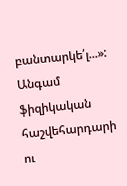բանտարկե՛լ...»: Անգամ ֆիզիկական հաշվեհարդարի ու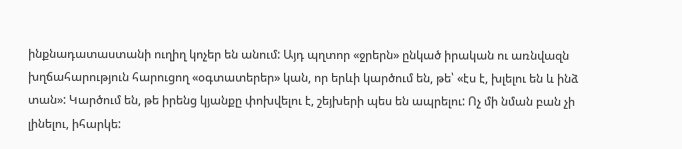ինքնադատաստանի ուղիղ կոչեր են անում: Այդ պղտոր «ջրերն» ընկած իրական ու առնվազն խղճահարություն հարուցող «օգտատերեր» կան, որ երևի կարծում են, թե՝ «էս է, խլելու են և ինձ տան»: Կարծում են, թե իրենց կյանքը փոխվելու է, շեյխերի պես են ապրելու: Ոչ մի նման բան չի լինելու, իհարկե: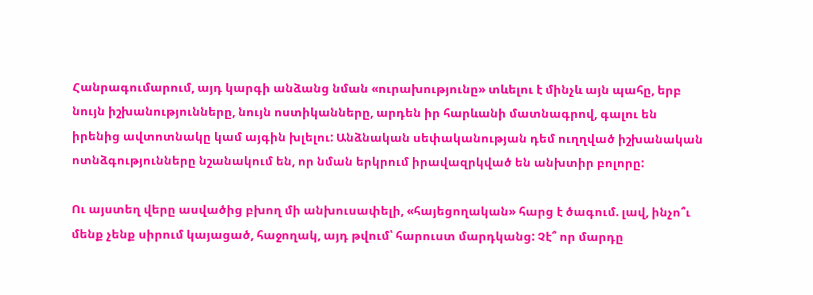Հանրագումարում, այդ կարգի անձանց նման «ուրախությունը» տևելու է մինչև այն պահը, երբ նույն իշխանությունները, նույն ոստիկանները, արդեն իր հարևանի մատնագրով, գալու են իրենից ավտոտնակը կամ այգին խլելու: Անձնական սեփականության դեմ ուղղված իշխանական ոտնձգությունները նշանակում են, որ նման երկրում իրավազրկված են անխտիր բոլորը:

Ու այստեղ վերը ասվածից բխող մի անխուսափելի, «հայեցողական» հարց է ծագում. լավ, ինչո՞ւ մենք չենք սիրում կայացած, հաջողակ, այդ թվում՝ հարուստ մարդկանց: Չէ՞ որ մարդը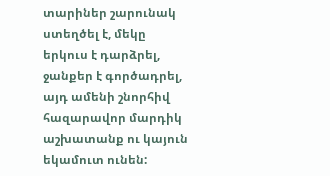տարիներ շարունակ ստեղծել է, մեկը երկուս է դարձրել, ջանքեր է գործադրել, այդ ամենի շնորհիվ հազարավոր մարդիկ աշխատանք ու կայուն եկամուտ ունեն: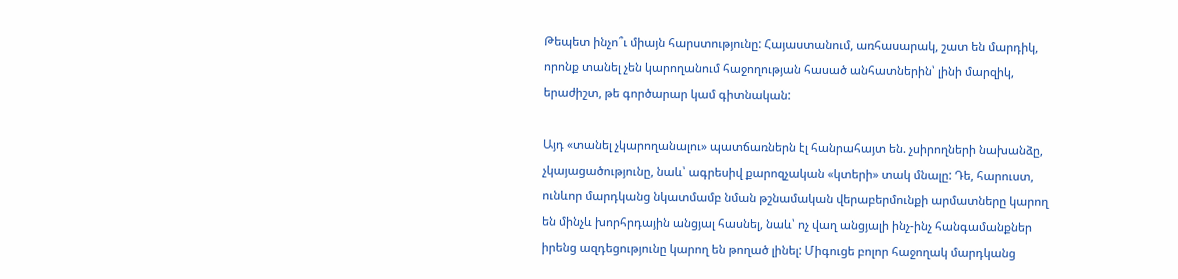Թեպետ ինչո՞ւ միայն հարստությունը: Հայաստանում, առհասարակ, շատ են մարդիկ, որոնք տանել չեն կարողանում հաջողության հասած անհատներին՝ լինի մարզիկ, երաժիշտ, թե գործարար կամ գիտնական:

Այդ «տանել չկարողանալու» պատճառներն էլ հանրահայտ են. չսիրողների նախանձը, չկայացածությունը, նաև՝ ագրեսիվ քարոզչական «կտերի» տակ մնալը: Դե, հարուստ, ունևոր մարդկանց նկատմամբ նման թշնամական վերաբերմունքի արմատները կարող են մինչև խորհրդային անցյալ հասնել, նաև՝ ոչ վաղ անցյալի ինչ-ինչ հանգամանքներ իրենց ազդեցությունը կարող են թողած լինել: Միգուցե բոլոր հաջողակ մարդկանց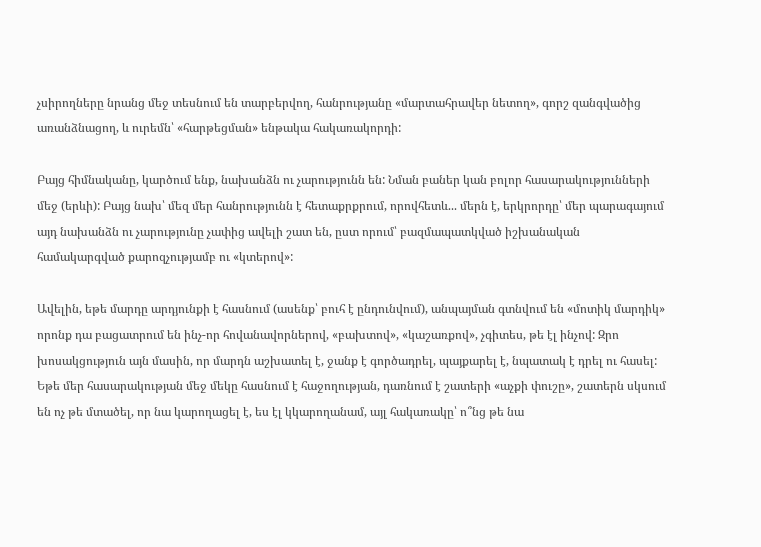չսիրողները նրանց մեջ տեսնում են տարբերվող, հանրությանը «մարտահրավեր նետող», գորշ զանգվածից առանձնացող, և ուրեմն՝ «հարթեցման» ենթակա հակառակորդի:

Բայց հիմնականը, կարծում ենք, նախանձն ու չարությունն են: Նման բաներ կան բոլոր հասարակությունների մեջ (երևի): Բայց նախ՝ մեզ մեր հանրությունն է հետաքրքրում, որովհետև... մերն է, երկրորդը՝ մեր պարագայում այդ նախանձն ու չարությունը չափից ավելի շատ են, ըստ որում՝ բազմապատկված իշխանական համակարգված քարոզչությամբ ու «կտերով»:

Ավելին, եթե մարդը արդյունքի է հասնում (ասենք՝ բուհ է ընդունվում), անպայման գտնվում են «մոտիկ մարդիկ» որոնք դա բացատրում են ինչ-որ հովանավորներով, «բախտով», «կաշառքով», չգիտես, թե էլ ինչով: Զրո խոսակցություն այն մասին, որ մարդն աշխատել է, ջանք է գործադրել, պայքարել է, նպատակ է դրել ու հասել: Եթե մեր հասարակության մեջ մեկը հասնում է հաջողության, դառնում է շատերի «աչքի փուշը», շատերն սկսում են ոչ թե մտածել, որ նա կարողացել է, ես էլ կկարողանամ, այլ հակառակը՝ ո՞նց թե նա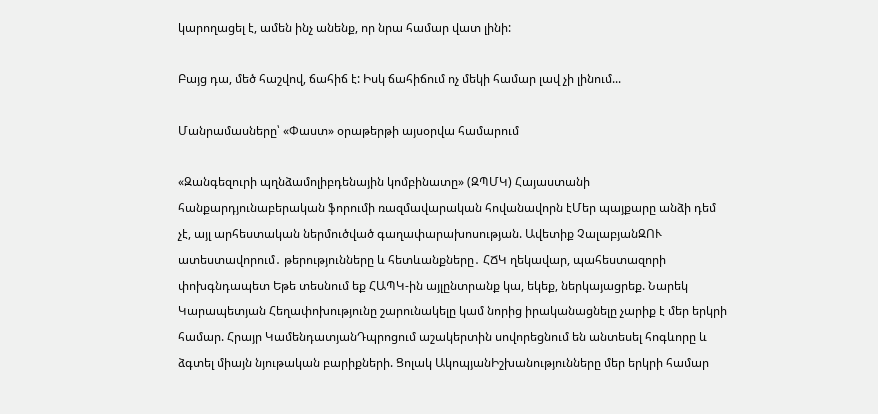կարողացել է, ամեն ինչ անենք, որ նրա համար վատ լինի:

Բայց դա, մեծ հաշվով, ճահիճ է: Իսկ ճահիճում ոչ մեկի համար լավ չի լինում...

Մանրամասները՝ «Փաստ» օրաթերթի այսօրվա համարում

«Զանգեզուրի պղնձամոլիբդենային կոմբինատը» (ԶՊՄԿ) Հայաստանի հանքարդյունաբերական ֆորումի ռազմավարական հովանավորն էՄեր պայքարը անձի դեմ չէ, այլ արհեստական ներմուծված գաղափարախոսության. Ավետիք ՉալաբյանԶՈՒ ատեստավորում․ թերությունները և հետևանքները․ ՀՃԿ ղեկավար, պահեստազորի փոխգնդապետ Եթե տեսնում եք ՀԱՊԿ-ին այլընտրանք կա, եկեք, ներկայացրեք. Նարեկ Կարապետյան Հեղափոխությունը շարունակելը կամ նորից իրականացնելը չարիք է մեր երկրի համար. Հրայր ԿամենդատյանԴպրոցում աշակերտին սովորեցնում են անտեսել հոգևորը և ձգտել միայն նյութական բարիքների. Ցոլակ ԱկոպյանԻշխանությունները մեր երկրի համար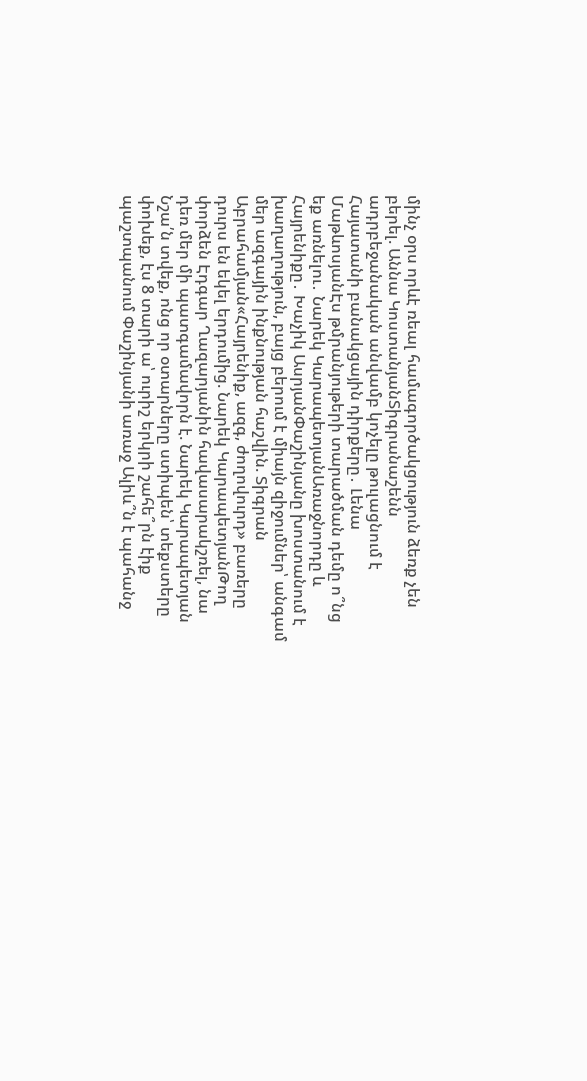մինչ օրս որևէ ռեալ համագործակցություն ձեռք չեն բերել. Աննա ԿոստանյանՏիգրանաշենն ադրբեջանական անվամբ կոչելը թուլացնում է Հայատանի բանակցային դիրքերը․ Լենա ՄաթևոսյանԷս թմրանյութերի տարածման դեմը ո՞նց եք առնելու․ Նարեկ ԿարապետյանԱռաջնորդը և Հայրենիքը․ Խաչիկ ԱսրյանՓաշինյանը խոստանում է խաղաղություն, բայց բերում է միայն զիջումներ՝ անգամ մեր ազգային ինքնության հաշվին. Տիգրան Աբրահամյան«Հայրենիք, ազգ, ժողովուրդ» բառերը դուրս են եկել երդումից. Նարեկ ԿարապետյանԹող փորձեն Էդգար Ղազարյանին հավասարակշռել, նա դեռ մեր մի պատգամավորն է. Նարեկ Կարապետյան Նշա՛ն տվեք, ոնց որ օտարները ստիպեն՝ տեքստերը փոխեք, էս 8 տարի ա՝ ուրիշ երկրի շահե՞րն էիք պաշտպանում Փաշինյանի առաջ Ալիև՞ն է պահանջ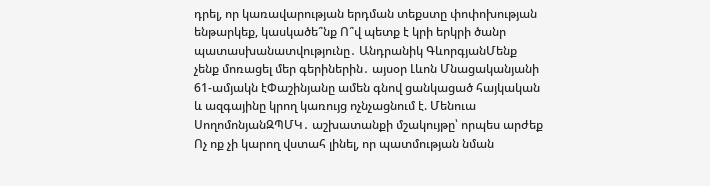դրել, որ կառավարության երդման տեքստը փոփոխության ենթարկեք, կասկածե՞նք Ո՞վ պետք է կրի երկրի ծանր պատասխանատվությունը․ Անդրանիկ ԳևորգյանՄենք չենք մոռացել մեր գերիներին․ այսօր Լևոն Մնացականյանի 61-ամյակն էՓաշինյանը ամեն գնով ցանկացած հայկական և ազգայինը կրող կառույց ոչնչացնում է. Մենուա ՍողոմոնյանԶՊՄԿ․ աշխատանքի մշակույթը՝ որպես արժեք Ոչ ոք չի կարող վստահ լինել, որ պատմության նման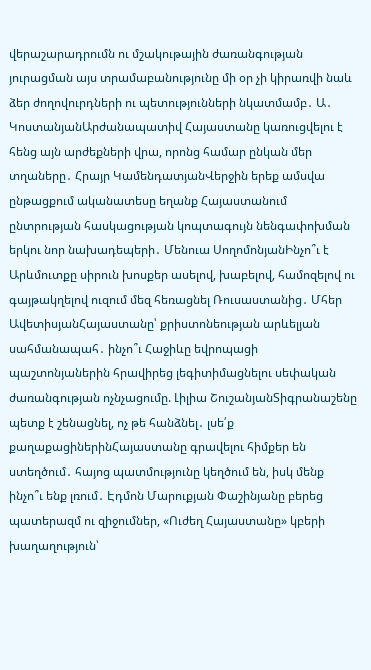վերաշարադրումն ու մշակութային ժառանգության յուրացման այս տրամաբանությունը մի օր չի կիրառվի նաև ձեր ժողովուրդների ու պետությունների նկատմամբ․ Ա․ ԿոստանյանԱրժանապատիվ Հայաստանը կառուցվելու է հենց այն արժեքների վրա, որոնց համար ընկան մեր տղաները․ Հրայր ԿամենդատյանՎերջին երեք ամսվա ընթացքում ականատեսը եղանք Հայաստանում ընտրության հասկացության կոպտագույն նենգափոխման երկու նոր նախադեպերի․ Մենուա ՍողոմոնյանԻնչո՞ւ է Արևմուտքը սիրուն խոսքեր ասելով, խաբելով, համոզելով ու գայթակղելով ուզում մեզ հեռացնել Ռուսաստանից․ Մհեր ԱվետիսյանՀայաստանը՝ քրիստոնեության արևելյան սահմանապահ․ ինչո՞ւ Հաջիևը եվրոպացի պաշտոնյաներին հրավիրեց լեգիտիմացնելու սեփական ժառանգության ոչնչացումը. Լիլիա ՇուշանյանՏիգրանաշենը պետք է շենացնել, ոչ թե հանձնել․ լսե՛ք քաղաքացիներինՀայաստանը գրավելու հիմքեր են ստեղծում․ հայոց պատմությունը կեղծում են, իսկ մենք ինչո՞ւ ենք լռում․ Էդմոն Մարուքյան Փաշինյանը բերեց պատերազմ ու զիջումներ, «Ուժեղ Հայաստանը» կբերի խաղաղություն՝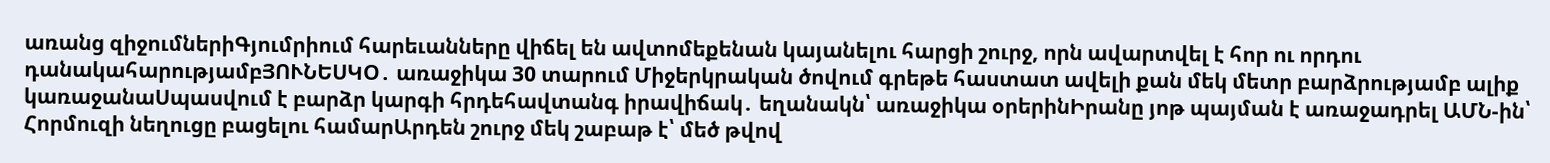առանց զիջումներիԳյումրիում հարեւանները վիճել են ավտոմեքենան կայանելու հարցի շուրջ, որն ավարտվել է հոր ու որդու դանակահարությամբՅՈՒՆԵՍԿՕ․ առաջիկա 30 տարում Միջերկրական ծովում գրեթե հաստատ ավելի քան մեկ մետր բարձրությամբ ալիք կառաջանաՍպասվում է բարձր կարգի հրդեհավտանգ իրավիճակ․ եղանակն՝ առաջիկա օրերինԻրանը յոթ պայման է առաջադրել ԱՄՆ-ին՝ Հորմուզի նեղուցը բացելու համարԱրդեն շուրջ մեկ շաբաթ է՝ մեծ թվով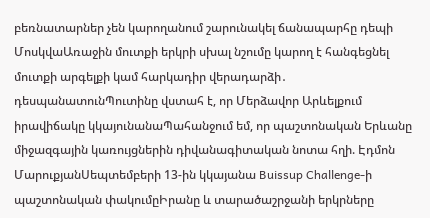բեռնատարներ չեն կարողանում շարունակել ճանապարհը դեպի ՄոսկվաԱռաջին մուտքի երկրի սխալ նշումը կարող է հանգեցնել մուտքի արգելքի կամ հարկադիր վերադարձի․ դեսպանատունՊուտինը վստահ է, որ Մերձավոր Արևելքում իրավիճակը կկայունանաՊահանջում եմ, որ պաշտոնական Երևանը միջազգային կառույցներին դիվանագիտական նոտա հղի. Էդմոն ՄարուքյանՍեպտեմբերի 13-ին կկայանա Buissup Challenge-ի պաշտոնական փակումըԻրանը և տարածաշրջանի երկրները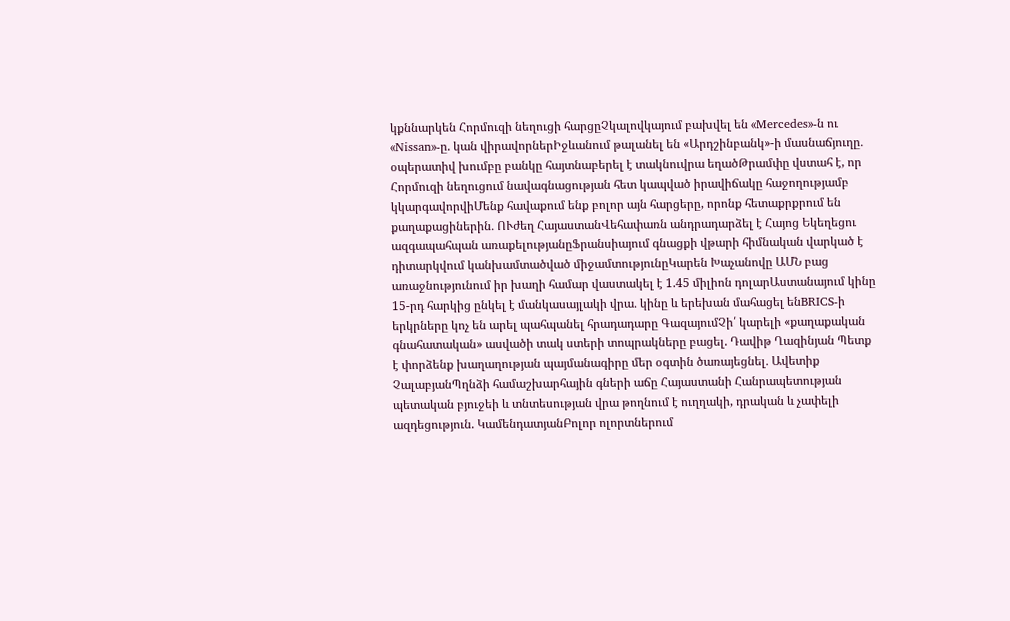կքննարկեն Հորմուզի նեղուցի հարցըՉկալովկայում բախվել են «Mercedes»-ն ու «Nissan»-ը. կան վիրավորներԻջևանում թալանել են «Արդշինբանկ»-ի մասնաճյուղը․ օպերատիվ խումբը բանկը հայտնաբերել է տակնուվրա եղածԹրամփը վստահ է, որ Հորմուզի նեղուցում նավագնացության հետ կապված իրավիճակը հաջողությամբ կկարգավորվիՄենք հավաքում ենք բոլոր այն հարցերը, որոնք հետաքրքրում են քաղաքացիներին․ ՈՒժեղ ՀայաստանՎեհափառն անդրադարձել է Հայոց Եկեղեցու ազգապահպան առաքելությանըՖրանսիայում գնացքի վթարի հիմնական վարկած է դիտարկվում կանխամտածված միջամտությունըԿարեն Խաչանովը ԱՄՆ բաց առաջնությունում իր խաղի համար վաստակել է 1.45 միլիոն դոլարԱստանայում կինը 15-րդ հարկից ընկել է մանկասայլակի վրա․ կինը և երեխան մահացել ենBRICS-ի երկրները կոչ են արել պահպանել հրադադարը ԳազայումՉի՛ կարելի «քաղաքական գնահատական» ասվածի տակ ստերի տոպրակները բացել. Դավիթ Ղազինյան Պետք է փորձենք խաղաղության պայմանագիրը մեր օգտին ծառայեցնել․ Ավետիք ՉալաբյանՊղնձի համաշխարհային գների աճը Հայաստանի Հանրապետության պետական բյուջեի և տնտեսության վրա թողնում է ուղղակի, դրական և չափելի ազդեցություն. ԿամենդատյանԲոլոր ոլորտներում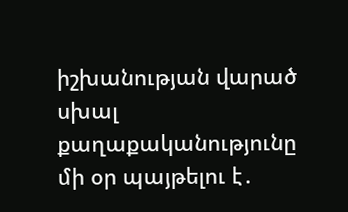իշխանության վարած սխալ քաղաքականությունը մի օր պայթելու է․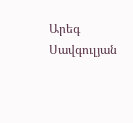Արեգ Սավգուլյան